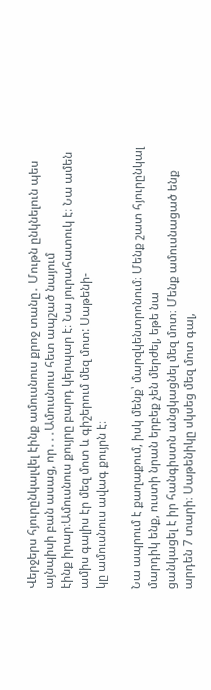Վերջերս հյուրընկալվել էինք ամուսնուս քրոջ տանը․ Մութն ընկնելուն պես այնպիսի բան ասաց, որ․․․Ամուսնուս հետ ապշած նայում
էինք իրար։Ամուսնուս քույրը բարդ կերպար է։ Նա յուրահատուկ է։ Նա ամեն ամիս գալիս էր մեզ մոտ և գիշերում մեզ մոտ: Սաթենի-
կը ամուսնուս ավագ քույրն է։

Նա ապրում է քաղաքում, իսկ մենք՝ մարզկենտրոնում։ Մենք շատ հյուրընկալ մարդիկ ենք, ուստի նրան երբեք չեն մերժել, եթե նա
ցանկացել է իր հանգիստն անցկացնել մեզ մոտ։ Մենք ամուսնացած ենք արդեն 7 տարի։ Սաթենիկը սկսեց մեզ մոտ գալ,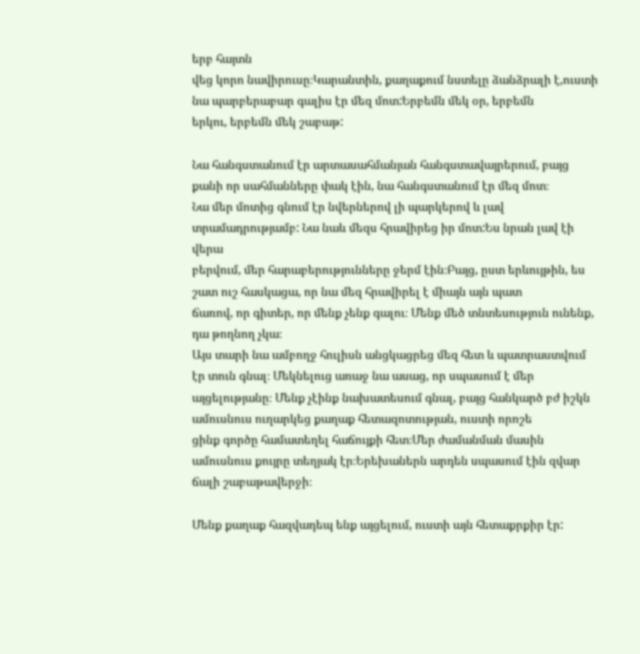երբ հայտն
վեց կորո նավիրուսը։Կարանտին, քաղաքում նստելը ձանձրալի է,ուստի նա պարբերաբար գալիս էր մեզ մոտ:Երբեմն մեկ օր, երբեմն
երկու, երբեմն մեկ շաբաթ:

Նա հանգստանում էր արտասահմանյան հանգստավայրերում, բայց քանի որ սահմանները փակ էին, նա հանգստանում էր մեզ մոտ։
Նա մեր մոտից գնում էր նվերներով լի պարկերով և լավ տրամադրությամբ: Նա նաև մեզս հրավիրեց իր մոտ:Ես նրան լավ էի վերա
բերվում, մեր հարաբերությունները ջերմ էին։Բայց, ըստ երևույթին, ես շատ ուշ հասկացա, որ նա մեզ հրավիրել է միայն այն պատ
ճառով, որ գիտեր, որ մենք չենք գալու։ Մենք մեծ տնտեսություն ունենք, դա թողնող չկա։
Այս տարի նա ամբողջ հուլիսն անցկացրեց մեզ հետ և պատրաստվում էր տուն գնալ։ Մեկնելուց առաջ նա ասաց, որ սպասում է մեր
այցելությանը։ Մենք չէինք նախատեսում գնալ, բայց հանկարծ բժ իշկն ամուսնուս ուղարկեց քաղաք հետազոտության, ուստի որոշե
ցինք գործը համատեղել հաճույքի հետ։Մեր ժամանման մասին ամուսնուս քույրը տեղյակ էր։Երեխաներն արդեն սպասում էին զվար
ճալի շաբաթավերջի։

Մենք քաղաք հազվադեպ ենք այցելում, ուստի այն հետաքրքիր էր: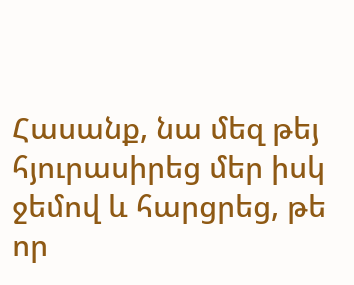Հասանք, նա մեզ թեյ հյուրասիրեց մեր իսկ ջեմով և հարցրեց, թե
որ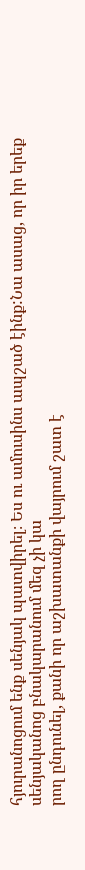հյուրանոցում ենք սենյակ պատվիրել։ Ես ու ամուսինս ապշած էինք:Նա ասաց, որ իր երեք սենյականոց բնակարանում մեզ չի կա
րող ընդունել, քանի որ աշխատանքի վայրում շատ է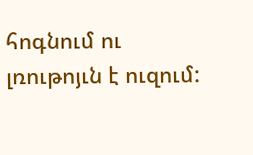հոգնում ու լռութոյւն է ուզում: